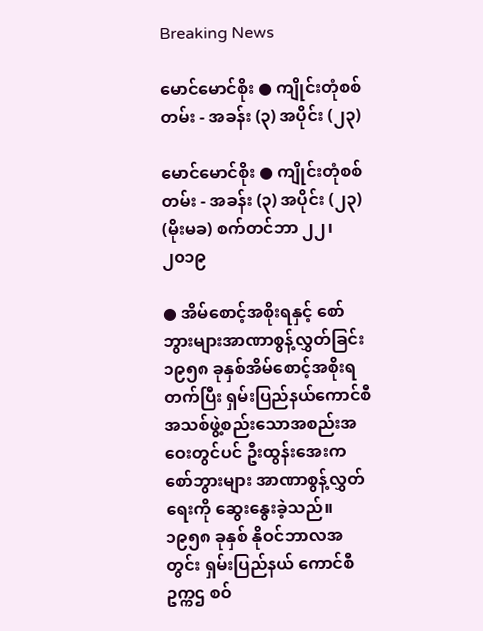Breaking News

မောင်မောင်စိုး ● ကျိုင်းတုံစစ်တမ်း - အခန်း (၃) အပိုင်း (၂၃)

မောင်မောင်စိုး ● ကျိုင်းတုံစစ်တမ်း - အခန်း (၃) အပိုင်း (၂၃)
(မိုးမခ) စက်တင်ဘာ ၂၂၊ ၂၀၁၉

● အိမ်စောင့်အစိုးရနှင့် စော်ဘွားများအာဏာစွန့်လွှတ်ခြင်း
၁၉၅၈ ခုနှစ်အိမ်စောင့်အစိုးရတက်ပြီး ရှမ်းပြည်နယ်ကောင်စီ အသစ်ဖွဲ့စည်းသောအစည်းအဝေးတွင်ပင် ဦးထွန်းအေးက စော်ဘွားများ အာဏာစွန့်လွှတ်ရေးကို ဆွေးနွေးခဲ့သည်။ ၁၉၅၈ ခုနှစ် နိုဝင်ဘာလအတွင်း ရှမ်းပြည်နယ် ကောင်စီဥက္ကဌ စဝ်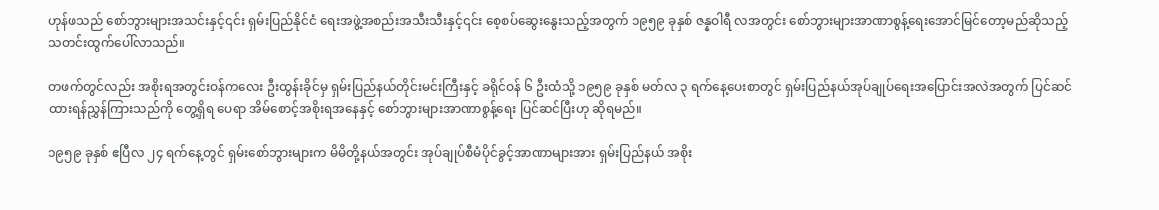ဟုန်ဖသည် စော်ဘွားများအသင်းနှင့်၎င်း ရှမ်းပြည်နိုင်ငံ ရေးအဖွဲ့အစည်းအသီးသီးနှင့်၎င်း စေ့စပ်ဆွေးနွေးသည့်အတွက် ၁၉၅၉ ခုနှစ် ဇန္နဝါရီ လအတွင်း စော်ဘွားများအာဏာစွန့်ရေးအောင်မြင်တော့မည်ဆိုသည့် သတင်းထွက်ပေါ်လာသည်။

တဖက်တွင်လည်း အစိုးရအတွင်းဝန်ကလေး ဦးထွန်းခိုင်မှ ရှမ်းပြည်နယ်တိုင်းမင်းကြီးနှင့် ခရိုင်ဝန် ၆ ဦးထံသို့ ၁၉၅၉ ခုနှစ် မတ်လ ၃ ရက်နေ့ပေးစာတွင် ရှမ်းပြည်နယ်အုပ်ချုပ်ရေးအပြောင်းအလဲအတွက် ပြင်ဆင်ထားရန်ညွှန်ကြားသည်ကို တွေ့ရှိရ ပေရာ အိမ်စောင့်အစိုးရအနေနှင့် စော်ဘွားများအာဏာစွန့်ရေး ပြင်ဆင်ပြီးဟု ဆိုရမည်။

၁၉၅၉ ခုနှစ် ဧပြီလ ၂၄ ရက်နေ့တွင် ရှမ်းစော်ဘွားများက မိမိတို့နယ်အတွင်း အုပ်ချုပ်စီမံပိုင်ခွင့်အာဏာများအား ရှမ်းပြည်နယ် အစိုး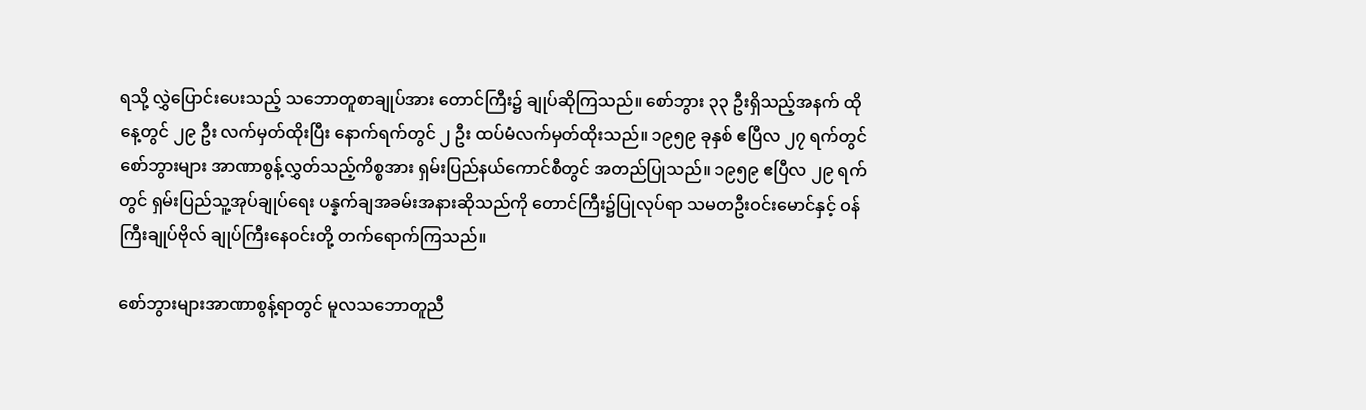ရသို့ လွှဲပြောင်းပေးသည့် သဘောတူစာချုပ်အား တောင်ကြီး၌ ချုပ်ဆိုကြသည်။ စော်ဘွား ၃၃ ဦးရှိသည့်အနက် ထိုနေ့တွင် ၂၉ ဦး လက်မှတ်ထိုးပြီး နောက်ရက်တွင် ၂ ဦး ထပ်မံလက်မှတ်ထိုးသည်။ ၁၉၅၉ ခုနှစ် ဧပြီလ ၂၇ ရက်တွင် စော်ဘွားများ အာဏာစွန့်လွှတ်သည့်ကိစ္စအား ရှမ်းပြည်နယ်ကောင်စီတွင် အတည်ပြုသည်။ ၁၉၅၉ ဧပြီလ ၂၉ ရက်တွင် ရှမ်းပြည်သူ့အုပ်ချုပ်ရေး ပန္နက်ချအခမ်းအနားဆိုသည်ကို တောင်ကြီး၌ပြုလုပ်ရာ သမတဦးဝင်းမောင်နှင့် ဝန်ကြီးချုပ်ဗိုလ် ချုပ်ကြီးနေဝင်းတို့ တက်ရောက်ကြသည်။

စော်ဘွားများအာဏာစွန့်ရာတွင် မူလသဘောတူညီ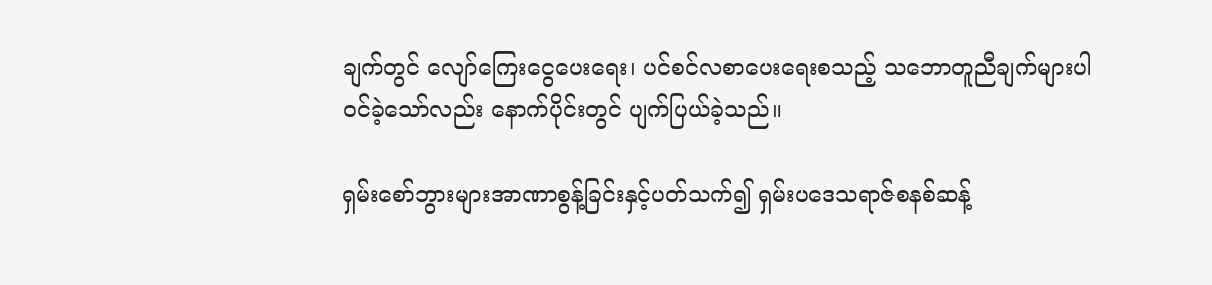ချက်တွင် လျော်ကြေးငွေပေးရေး၊ ပင်စင်လစာပေးရေးစသည့် သဘောတူညီချက်များပါဝင်ခဲ့သော်လည်း နောက်ပိုင်းတွင် ပျက်ပြယ်ခဲ့သည်။

ရှမ်းစော်ဘွားများအာဏာစွန့်ခြင်းနှင့်ပတ်သက်၍ ရှမ်းပဒေသရာဇ်စနစ်ဆန့်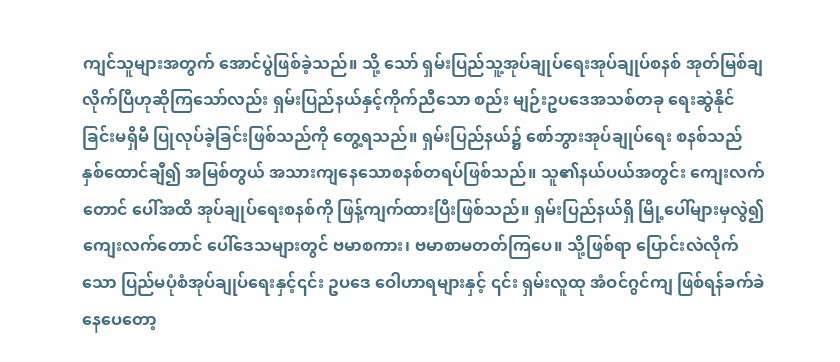ကျင်သူများအတွက် အောင်ပွဲဖြစ်ခဲ့သည်။ သို့ သော် ရှမ်းပြည်သူ့အုပ်ချုပ်ရေးအုပ်ချုပ်စနစ် အုတ်မြစ်ချလိုက်ပြီဟုဆိုကြသော်လည်း ရှမ်းပြည်နယ်နှင့်ကိုက်ညီသော စည်း မျဉ်းဥပဒေအသစ်တခု ရေးဆွဲနိုင်ခြင်းမရှိမီ ပြုလုပ်ခဲ့ခြင်းဖြစ်သည်ကို တွေ့ရသည်။ ရှမ်းပြည်နယ်၌ စော်ဘွားအုပ်ချုပ်ရေး စနစ်သည် နှစ်ထောင်ချီ၍ အမြစ်တွယ် အသားကျနေသောစနစ်တရပ်ဖြစ်သည်။ သူ၏နယ်ပယ်အတွင်း ကျေးလက်တောင် ပေါ်အထိ အုပ်ချုပ်ရေးစနစ်ကို ဖြန့်ကျက်ထားပြီးဖြစ်သည်။ ရှမ်းပြည်နယ်ရှိ မြို့ပေါ်များမှလွဲ၍ ကျေးလက်တောင် ပေါ်ဒေသများတွင် ဗမာစကား၊ ဗမာစာမတတ်ကြပေ။ သို့ဖြစ်ရာ ပြောင်းလဲလိုက်သော ပြည်မပုံစံအုပ်ချုပ်ရေးနှင့်၎င်း ဥပဒေ ဝေါဟာရများနှင့် ၎င်း ရှမ်းလူထု အံဝင်ဂွင်ကျ ဖြစ်ရန်ခက်ခဲနေပေတော့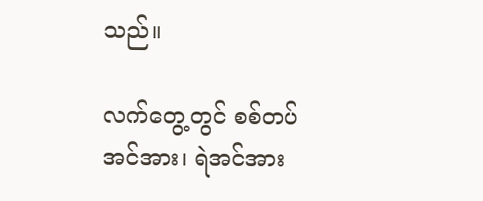သည်။

လက်တွေ့တွင် စစ်တပ်အင်အား၊ ရဲအင်အား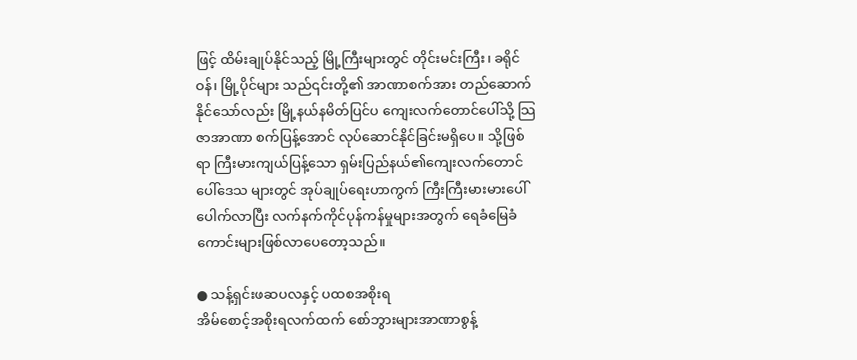ဖြင့် ထိမ်းချုပ်နိုင်သည့် မြို့ကြီးများတွင် တိုင်းမင်းကြီး၊ ခရိုင်ဝန်၊ မြို့ပိုင်များ သည်၎င်းတို့၏ အာဏာစက်အား တည်ဆောက်နိုင်သော်လည်း မြို့နယ်နမိတ်ပြင်ပ ကျေးလက်တောင်ပေါ်သို့ သြဇာအာဏာ စက်ပြန့်အောင် လုပ်ဆောင်နိုင်ခြင်းမရှိပေ။ သို့ဖြစ်ရာ ကြီးမားကျယ်ပြန့်သော ရှမ်းပြည်နယ်၏ကျေးလက်တောင်ပေါ်ဒေသ များတွင် အုပ်ချုပ်ရေးဟာကွက် ကြီးကြီးမားမားပေါ်ပေါက်လာပြီး လက်နက်ကိုင်ပုန်ကန်မှုများအတွက် ရေခံမြေခံကောင်းများဖြစ်လာပေတော့သည်။

● သန့်ရှင်းဖဆပလနှင့် ပထစအစိုးရ
အိမ်စောင့်အစိုးရလက်ထက် စော်ဘွားများအာဏာစွန့်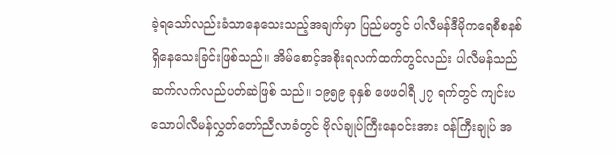ခဲ့ရသော်လည်းခံသာနေသေးသည့်အချက်မှာ ပြည်မတွင် ပါလီမန်ဒီမိုကရေစီစနစ်ရှိနေသေးခြင်းဖြစ်သည်။ အိမ်စောင့်အစိုးရလက်ထက်တွင်လည်း ပါလီမန်သည် ဆက်လက်လည်ပတ်ဆဲဖြစ် သည်။ ၁၉၅၉ ခုနှစ် ဖေဖဝါရီ ၂၇ ရက်တွင် ကျင်းပသောပါလီမန်လွှတ်တော်ညီလာခံတွင် ဗိုလ်ချုပ်ကြီးနေဝင်းအား ဝန်ကြီးချုပ် အ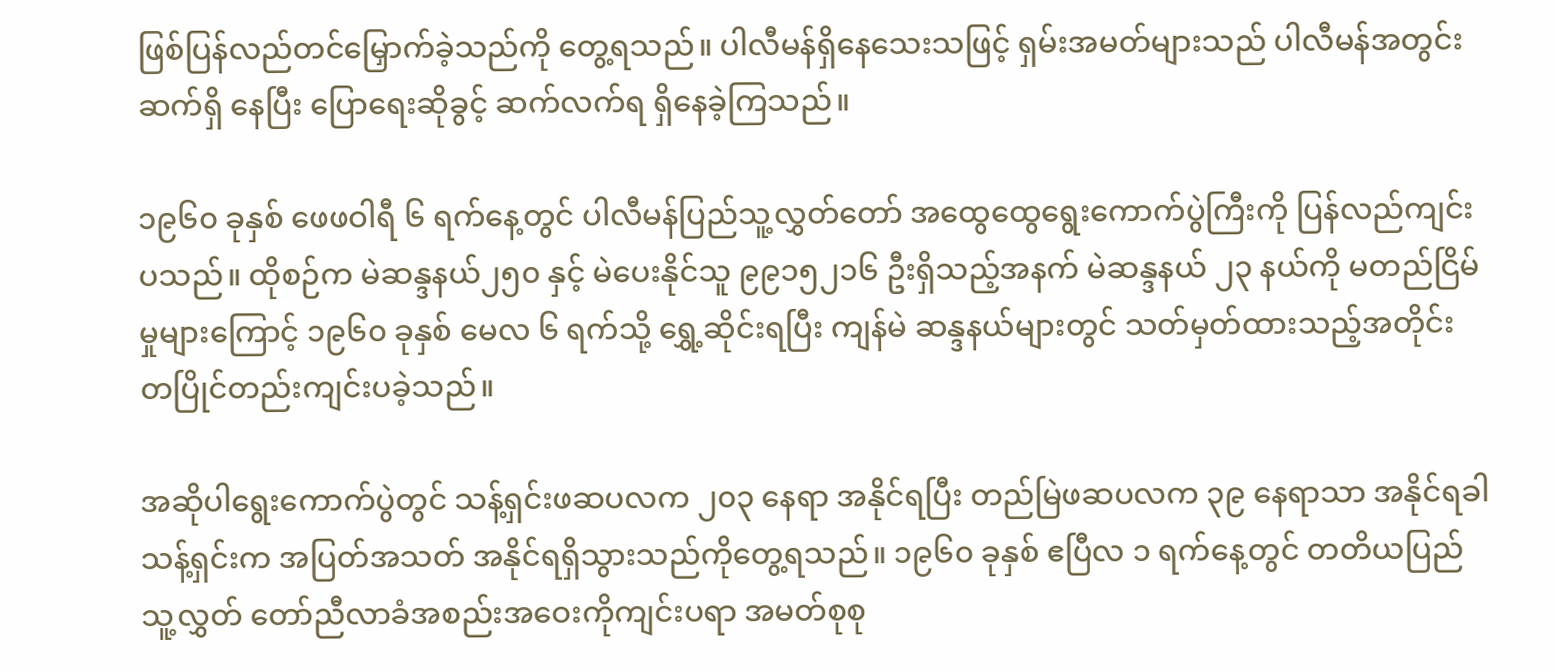ဖြစ်ပြန်လည်တင်မြှောက်ခဲ့သည်ကို တွေ့ရသည်။ ပါလီမန်ရှိနေသေးသဖြင့် ရှမ်းအမတ်များသည် ပါလီမန်အတွင်း ဆက်ရှိ နေပြီး ပြောရေးဆိုခွင့် ဆက်လက်ရ ရှိနေခဲ့ကြသည်။

၁၉၆၀ ခုနှစ် ဖေဖဝါရီ ၆ ရက်နေ့တွင် ပါလီမန်ပြည်သူ့လွှတ်တော် အထွေထွေရွေးကောက်ပွဲကြီးကို ပြန်လည်ကျင်းပသည်။ ထိုစဉ်က မဲဆန္ဒနယ်၂၅၀ နှင့် မဲပေးနိုင်သူ ၉၉၁၅၂၁၆ ဦးရှိသည့်အနက် မဲဆန္ဒနယ် ၂၃ နယ်ကို မတည်ငြိမ်မှုများကြောင့် ၁၉၆၀ ခုနှစ် မေလ ၆ ရက်သို့ ရွှေ့ဆိုင်းရပြီး ကျန်မဲ ဆန္ဒနယ်များတွင် သတ်မှတ်ထားသည့်အတိုင်း တပြိုင်တည်းကျင်းပခဲ့သည်။

အဆိုပါရွေးကောက်ပွဲတွင် သန့်ရှင်းဖဆပလက ၂၀၃ နေရာ အနိုင်ရပြီး တည်မြဲဖဆပလက ၃၉ နေရာသာ အနိုင်ရခါ သန့်ရှင်းက အပြတ်အသတ် အနိုင်ရရှိသွားသည်ကိုတွေ့ရသည်။ ၁၉၆၀ ခုနှစ် ဧပြီလ ၁ ရက်နေ့တွင် တတိယပြည်သူ့လွှတ် တော်ညီလာခံအစည်းအဝေးကိုကျင်းပရာ အမတ်စုစု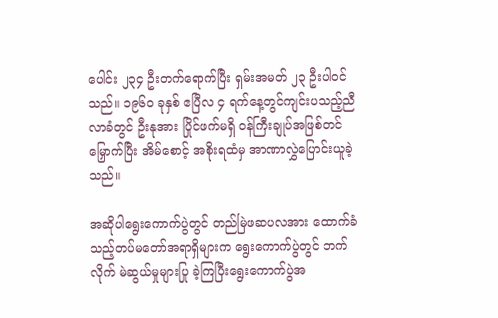ပေါင်း ၂၃၄ ဦးတက်ရောက်ပြီး ရှမ်းအမတ် ၂၃ ဦးပါဝင်သည်။ ၁၉၆၀ ခုနှစ် ဧပြီလ ၄ ရက်နေ့တွင်ကျင်းပသည့်ညီလာခံတွင် ဦးနုအား ပြိုင်ဖက်မရှိ ဝန်ကြီးချုပ်အဖြစ်တင်မြှောက်ပြီး အိမ်စောင့် အစိုးရထံမှ အာဏာလွှဲပြောင်းယူခဲ့သည်။

အဆိုပါရွေးကောက်ပွဲတွင် တည်မြဲဖဆပလအား ထောက်ခံသည့်တပ်မတော်အရာရှိများက ရွေးကောက်ပွဲတွင် ဘက်လိုက် မဲဆွယ်မှုများပြု ခဲ့ကြပြီးရွေးကောက်ပွဲအ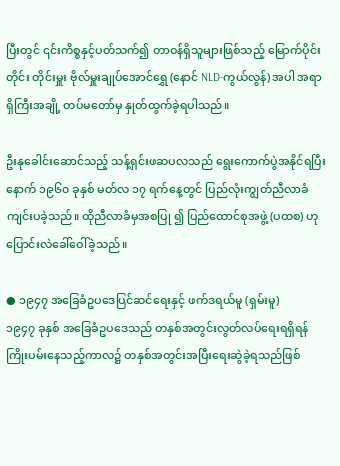ပြီးတွင် ၎င်းကိစ္စနှင့်ပတ်သက်၍ တာဝန်ရှိသူများဖြစ်သည့် မြောက်ပိုင်းတိုင်း တိုင်းမှူး ဗိုလ်မှူးချုပ်အောင်ရွှေ (နောင် NLD-ကွယ်လွန်) အပါ အရာရှိကြီးအချို့ တပ်မတော်မှ နှုတ်ထွက်ခဲ့ရပါသည်။

ဦးနုခေါင်းဆောင်သည့် သန့်ရှင်းဖဆပလသည် ရွေးကောက်ပွဲအနိုင်ရပြီးနောက် ၁၉၆၀ ခုနှစ် မတ်လ ၁၇ ရက်နေ့တွင် ပြည်လုံးကျွတ်ညီလာခံကျင်းပခဲ့သည်။ ထိုညီလာခံမှအစပြု ၍ ပြည်ထောင်စုအဖွဲ့ (ပထစ) ဟု ပြောင်းလဲခေါ်ဝေါ်ခဲ့သည်။

● ၁၉၄၇ အခြေခံဥပဒေပြင်ဆင်ရေးနှင့် ဖက်ဒရယ်မူ (ရှမ်းမူ)
၁၉၄၇ ခုနှစ် အခြေခံဥပဒေသည် တနှစ်အတွင်းလွတ်လပ်ရေးရရှိရန် ကြိုးပမ်းနေသည့်ကာလ၌ တနှစ်အတွင်းအပြီးရေးဆွဲခဲ့ရသည်ဖြစ်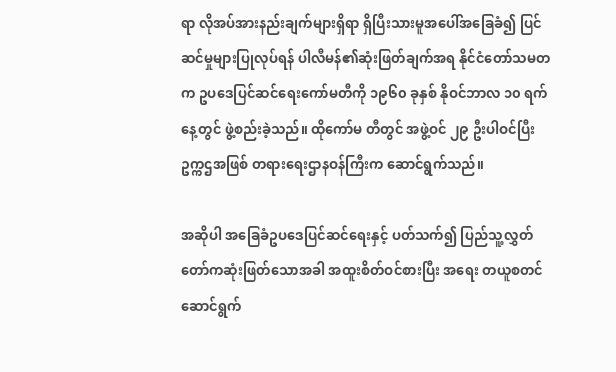ရာ လိုအပ်အားနည်းချက်များရှိရာ ရှိပြီးသားမူအပေါ်အခြေခံ၍ ပြင်ဆင်မှုများပြုလုပ်ရန် ပါလီမန်၏ဆုံးဖြတ်ချက်အရ နိုင်ငံတော်သမတက ဥပဒေပြင်ဆင်ရေးကော်မတီကို ၁၉၆၀ ခုနှစ် နိုဝင်ဘာလ ၁၀ ရက်နေ့တွင် ဖွဲ့စည်းခဲ့သည်။ ထိုကော်မ တီတွင် အဖွဲ့ဝင် ၂၉ ဦးပါဝင်ပြီး ဥက္ကဌအဖြစ် တရားရေးဌာနဝန်ကြီးက ဆောင်ရွက်သည်။

အဆိုပါ အခြေခံဥပဒေပြင်ဆင်ရေးနှင့် ပတ်သက်၍ ပြည်သူ့လွှတ်တော်ကဆုံးဖြတ်သောအခါ အထူးစိတ်ဝင်စားပြီး အရေး တယူစတင်ဆောင်ရွက်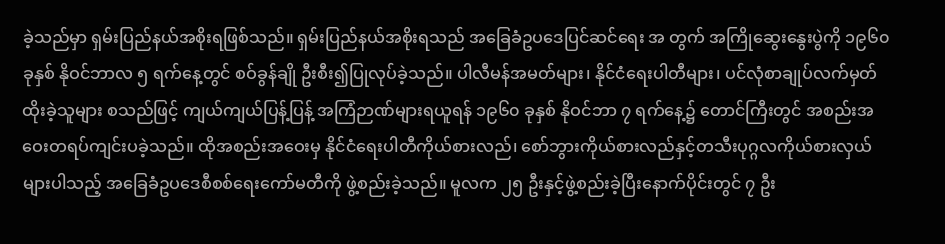ခဲ့သည်မှာ ရှမ်းပြည်နယ်အစိုးရဖြစ်သည်။ ရှမ်းပြည်နယ်အစိုးရသည် အခြေခံဥပဒေပြင်ဆင်ရေး အ တွက် အကြိုဆွေးနွေးပွဲကို ၁၉၆၀ ခုနှစ် နိုဝင်ဘာလ ၅ ရက်နေ့တွင် စဝ်ခွန်ချို ဦးစီး၍ပြုလုပ်ခဲ့သည်။ ပါလီမန်အမတ်များ၊ နိုင်ငံရေးပါတီများ၊ ပင်လုံစာချုပ်လက်မှတ်ထိုးခဲ့သူများ စသည်ဖြင့် ကျယ်ကျယ်ပြန့်ပြန့် အကြံဉာဏ်များရယူရန် ၁၉၆၀ ခုနှစ် နိုဝင်ဘာ ၇ ရက်နေ့၌ တောင်ကြီးတွင် အစည်းအဝေးတရပ်ကျင်းပခဲ့သည်။ ထိုအစည်းအဝေးမှ နိုင်ငံရေးပါတီကိုယ်စားလည်၊ စော်ဘွားကိုယ်စားလည်နှင့်တသီးပုဂ္ဂလကိုယ်စားလှယ်များပါသည့် အခြေခံဥပဒေစီစစ်ရေးကော်မတီကို ဖွဲ့စည်းခဲ့သည်။ မူလက ၂၅ ဦးနှင့်ဖွဲ့စည်းခဲ့ပြီးနောက်ပိုင်းတွင် ၇ ဦး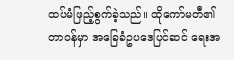ထပ်မံဖြည့်စွက်ခဲ့သည်။ ထိုကော်မတီ၏တာဝန်မှာ အခြေခံဥပဒေပြင်ဆင် ရေးအ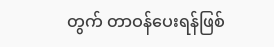တွက် တာဝန်ပေးရန်ဖြစ်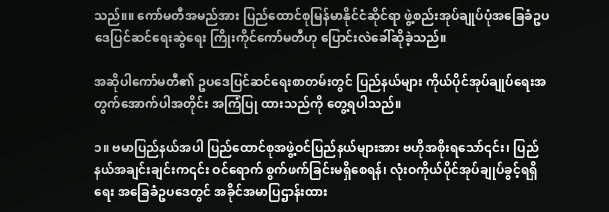သည်။။ ကော်မတီအမည်အား ပြည်ထောင်စုမြန်မာနိုင်ငံဆိုင်ရာ ဖွဲ့စည်းအုပ်ချုပ်ပုံအခြေခံဥပဒေပြင်ဆင်ရေးဆွဲရေး ကြိုးကိုင်ကော်မတီဟု ပြောင်းလဲခေါ်ဆိုခဲ့သည်။

အဆိုပါကော်မတီ၏ ဥပဒေပြင်ဆင်ရေးစာတမ်းတွင် ပြည်နယ်များ ကိုယ်ပိုင်အုပ်ချုပ်ရေးအတွက်အောက်ပါအတိုင်း အကြံပြု ထားသည်ကို တွေ့ရပါသည်။

၁။ ဗမာပြည်နယ်အပါ ပြည်ထောင်စုအဖွဲ့ဝင်ပြည်နယ်များအား ဗဟိုအစိုးရသော်၎င်း၊ ပြည်နယ်အချင်းချင်းက၎င်း ဝင်ရောက် စွက်ဖက်ခြင်းမရှိစေရန်၊ လုံးဝကိုယ်ပိုင်အုပ်ချုပ်ခွင့်ရရှိရေး အခြေခံဥပဒေတွင် အခိုင်အမာပြဌာန်းထား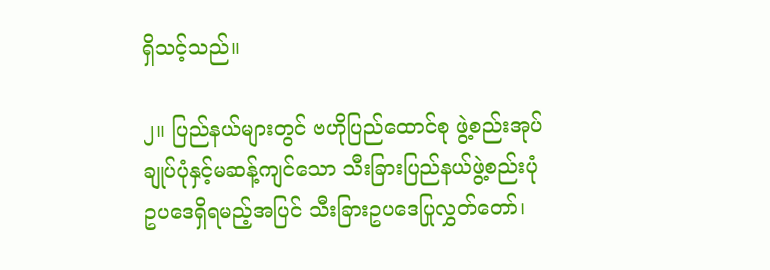ရှိသင့်သည်။

၂။ ပြည်နယ်များတွင် ဗဟိုပြည်ထောင်စု ဖွဲ့စည်းအုပ်ချုပ်ပုံနှင့်မဆန့်ကျင်သော သီးခြားပြည်နယ်ဖွဲ့စည်းပုံဥပဒေရှိရမည့်အပြင် သီးခြားဥပဒေပြုလွှတ်တော်၊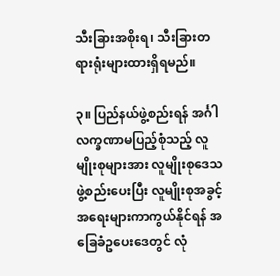သီးခြားအစိုးရ၊ သီးခြားတရားရုံးများထားရှိရမည်။

၃။ ပြည်နယ်ဖွဲ့စည်းရန် အင်္ဂါလက္ခဏာမပြည့်စုံသည့် လူမျိုးစုများအား လူမျိုးစုဒေသဖွဲ့စည်းပေးပြီး လူမျိုးစုအခွင့်အရေးများကာကွယ်နိုင်ရန် အခြေခံဥပေးဒေတွင် လုံ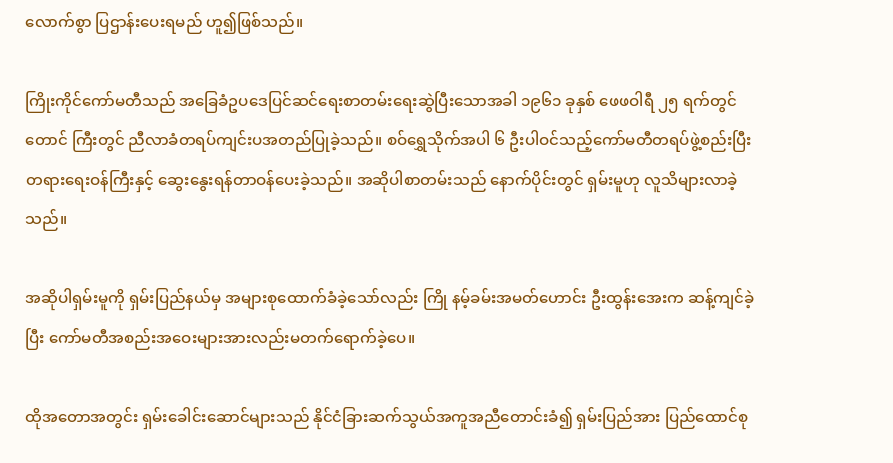လောက်စွာ ပြဌာန်းပေးရမည် ဟူ၍ဖြစ်သည်။

ကြိုးကိုင်ကော်မတီသည် အခြေခံဥပဒေပြင်ဆင်ရေးစာတမ်းရေးဆွဲပြီးသောအခါ ၁၉၆၁ ခုနှစ် ဖေဖဝါရီ ၂၅ ရက်တွင် တောင် ကြီးတွင် ညီလာခံတရပ်ကျင်းပအတည်ပြုခဲ့သည်။ စဝ်ရွှေသိုက်အပါ ၆ ဦးပါဝင်သည့်ကော်မတီတရပ်ဖွဲ့စည်းပြီး တရားရေးဝန်ကြီးနှင့် ဆွေးနွေးရန်တာဝန်ပေးခဲ့သည်။ အဆိုပါစာတမ်းသည် နောက်ပိုင်းတွင် ရှမ်းမူဟု လူသိများလာခဲ့သည်။

အဆိုပါရှမ်းမူကို ရှမ်းပြည်နယ်မှ အများစုထောက်ခံခဲ့သော်လည်း ကြို နမ့်ခမ်းအမတ်ဟောင်း ဦးထွန်းအေးက ဆန့်ကျင်ခဲ့ပြီး ကော်မတီအစည်းအဝေးများအားလည်းမတက်ရောက်ခဲ့ပေ။

ထိုအတောအတွင်း ရှမ်းခေါင်းဆောင်များသည် နိုင်ငံခြားဆက်သွယ်အကူအညီတောင်းခံ၍ ရှမ်းပြည်အား ပြည်ထောင်စု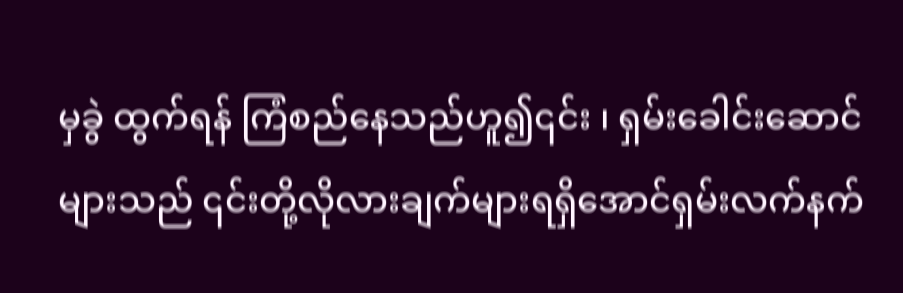မှခွဲ ထွက်ရန် ကြံစည်နေသည်ဟူ၍၎င်း ၊ ရှမ်းခေါင်းဆောင်များသည် ၎င်းတို့လိုလားချက်များရရှိအောင်ရှမ်းလက်နက်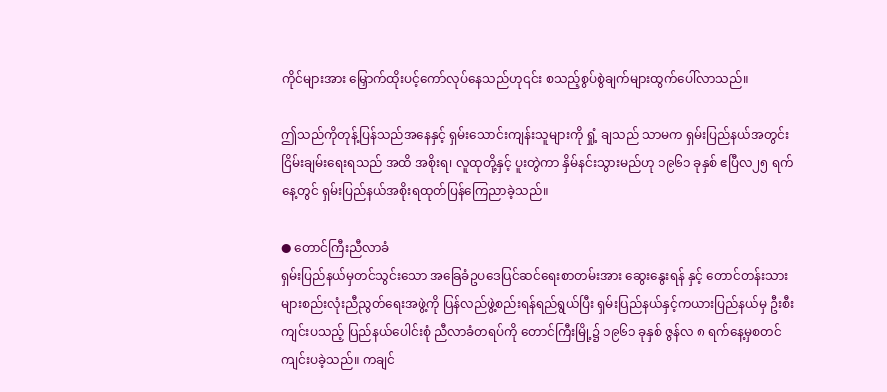ကိုင်များအား မြှောက်ထိုးပင့်ကော်လုပ်နေသည်ဟု၎င်း စသည့်စွပ်စွဲချက်များထွက်ပေါ်လာသည်။

ဤသည်ကိုတုန့်ပြန်သည်အနေနှင့် ရှမ်းသောင်းကျန်းသူများကို ရှုံ့ ချသည် သာမက ရှမ်းပြည်နယ်အတွင်း ငြိမ်းချမ်းရေးရသည် အထိ အစိုးရ၊ လူထုတို့နှင့် ပူးတွဲကာ နှိမ်နင်းသွားမည်ဟု ၁၉၆၁ ခုနှစ် ဧပြီလ၂၅ ရက်နေ့တွင် ရှမ်းပြည်နယ်အစိုးရထုတ်ပြန်ကြေညာခဲ့သည်။

● တောင်ကြီးညီလာခံ
ရှမ်းပြည်နယ်မှတင်သွင်းသော အခြေခံဥပဒေပြင်ဆင်ရေးစာတမ်းအား ဆွေးနွေးရန် နှင့် တောင်တန်းသားများစည်းလုံးညီညွတ်ရေးအဖွဲ့ကို ပြန်လည်ဖွဲ့စည်းရန်ရည်ရွယ်ပြီး ရှမ်းပြည်နယ်နှင့်ကယားပြည်နယ်မှ ဦးစီးကျင်းပသည့် ပြည်နယ်ပေါင်းစုံ ညီလာခံတရပ်ကို တောင်ကြီးမြို့၌ ၁၉၆၁ ခုနှစ် ဇွန်လ ၈ ရက်နေ့မှစတင်ကျင်းပခဲ့သည်။ ကချင်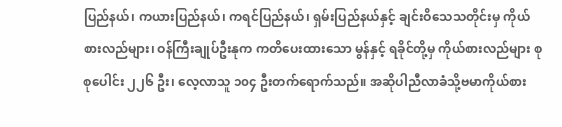ပြည်နယ်၊ ကယားပြည်နယ်၊ ကရင်ပြည်နယ်၊ ရှမ်းပြည်နယ်နှင့် ချင်းဝိသေသတိုင်းမှ ကိုယ်စားလည်များ၊ ဝန်ကြီးချုပ်ဦးနုက ကတိပေးထားသော မွန်နှင့် ရခိုင်တို့မှ ကိုယ်စားလည်များ စုစုပေါင်း ၂၂၆ ဦး၊ လေ့လာသူ ၁၀၄ ဦးတက်ရောက်သည်။ အဆိုပါညီလာခံသို့ဗမာကိုယ်စား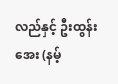လည်နှင့် ဦးထွန်းအေး (နမ့်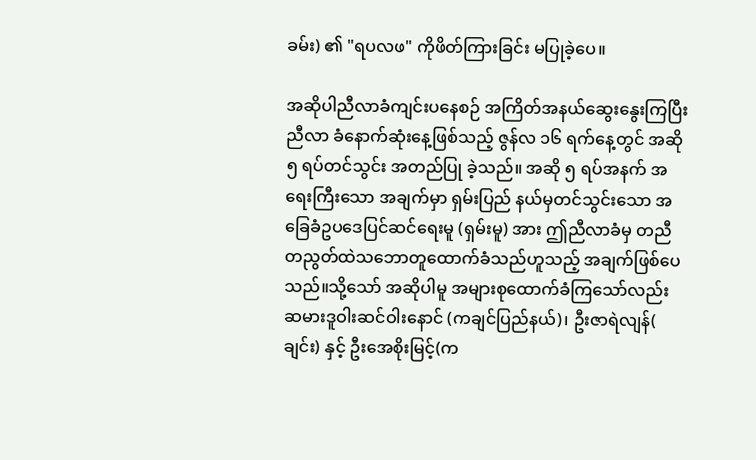ခမ်း) ၏ "ရပလဖ" ကိုဖိတ်ကြားခြင်း မပြုခဲ့ပေ။

အဆိုပါညီလာခံကျင်းပနေစဉ် အကြိတ်အနယ်ဆွေးနွေးကြပြီး ညီလာ ခံနောက်ဆုံးနေ့ဖြစ်သည့် ဇွန်လ ၁၆ ရက်နေ့တွင် အဆို ၅ ရပ်တင်သွင်း အတည်ပြု ခဲ့သည်။ အဆို ၅ ရပ်အနက် အရေးကြီးသော အချက်မှာ ရှမ်းပြည် နယ်မှတင်သွင်းသော အခြေခံဥပဒေပြင်ဆင်ရေးမူ (ရှမ်းမူ) အား ဤညီလာခံမှ တညီတညွတ်ထဲသဘောတူထောက်ခံသည်ဟူသည့် အချက်ဖြစ်ပေ သည်။သို့သော် အဆိုပါမူ အများစုထောက်ခံကြသော်လည်း ဆမားဒူဝါးဆင်ဝါးနောင် (ကချင်ပြည်နယ်)၊ ဦးဇာရဲလျန်( ချင်း) နှင့် ဦးအေစိုးမြင့်(က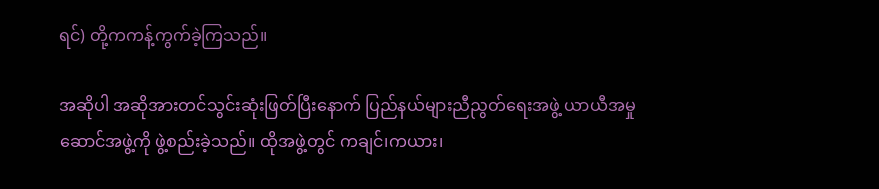ရင်) တို့ကကန့်ကွက်ခဲ့ကြသည်။

အဆိုပါ အဆိုအားတင်သွင်းဆုံးဖြတ်ပြီးနောက် ပြည်နယ်များညီညွတ်ရေးအဖွဲ့ ယာယီအမှုဆောင်အဖွဲ့ကို ဖွဲ့စည်းခဲ့သည်။ ထိုအဖွဲ့တွင် ကချင်၊ကယား၊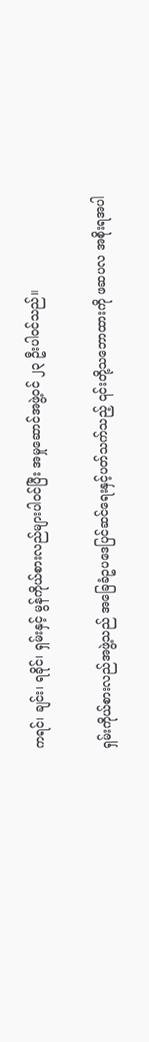ကရင်၊ ချင်း၊ ရခိုင်၊ ရှမ်းနှင့် မွန်ကိုယ်စားလည်များပါဝင်ပြီး အမှုဆောင်အဖွဲ့ဝင် ၂၃ ဦးပါဝင်သည်။

ရှမ်းကိုယ်စားလည်အဖွဲ့သည် အခြေခံဥပဒေပြင်ဆင်ရေးနှင့်ပတ်သက်သည့် ၎င်းတို့သဘောထားကို ဖဆပလ အစိုးရအပါ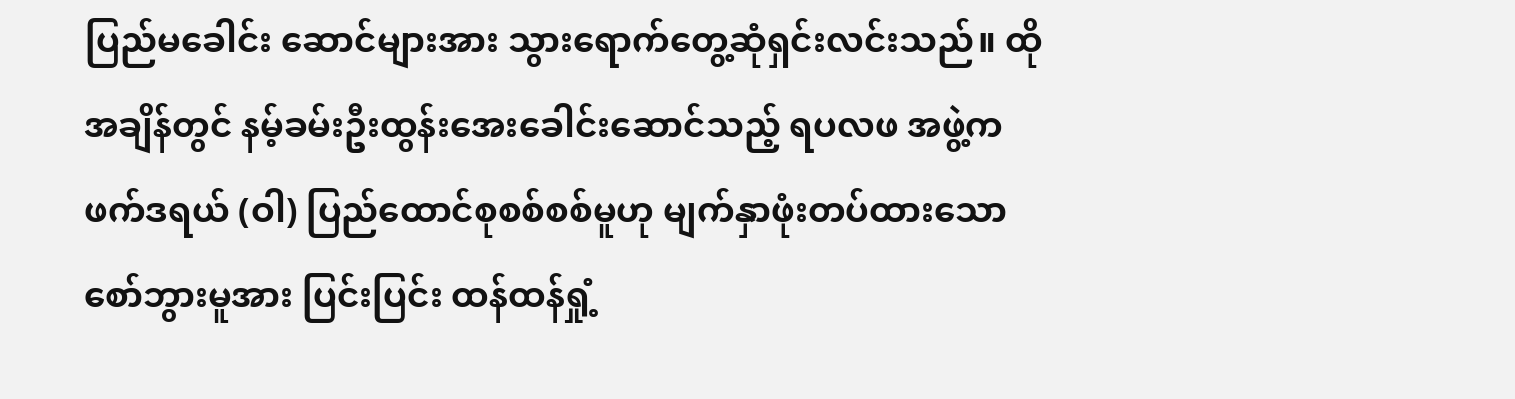ပြည်မခေါင်း ဆောင်များအား သွားရောက်တွေ့ဆုံရှင်းလင်းသည်။ ထိုအချိန်တွင် နမ့်ခမ်းဦးထွန်းအေးခေါင်းဆောင်သည့် ရပလဖ အဖွဲ့က ဖက်ဒရယ် (ဝါ) ပြည်ထောင်စုစစ်စစ်မူဟု မျက်နှာဖုံးတပ်ထားသော စော်ဘွားမူအား ပြင်းပြင်း ထန်ထန်ရှုံ့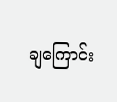ချကြောင်း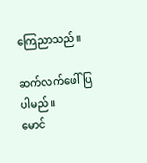ကြေညာသည်။

ဆက်လက်ဖေါ်ပြပါမည်။
မောင်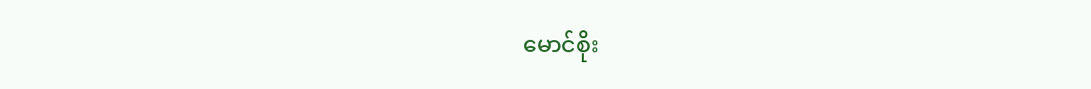မောင်စိုး